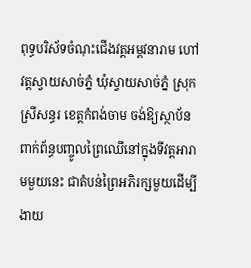ពុទ្ធបរិស័ទចំណុះជើងវត្តអម្ពវនារាម ហៅវត្តស្វាយសាច់ភ្នំ ឃុំស្វាយសាច់ភ្នំ ស្រុកស្រីសន្ធរ ខេត្តកំពង់ចាម ចង់ឱ្យស្ថាប័នពាក់ព័ន្ធបញ្ចូលព្រៃឈើនៅក្នុងទីវត្តអារាមមួយនេះ ជាតំបន់ព្រៃអភិរក្សមួយដើម្បីងាយ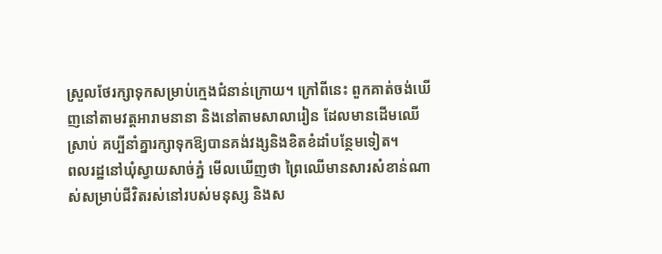ស្រួលថែរក្សាទុកសម្រាប់ក្មេងជំនាន់ក្រោយ។ ក្រៅពីនេះ ពួកគាត់ចង់ឃើញនៅតាមវត្តអារាមនានា និងនៅតាមសាលារៀន ដែលមានដើមឈើស្រាប់ គប្បីនាំគ្នារក្សាទុកឱ្យបានគង់វង្សនិងខិតខំដាំបន្ថែមទៀត។
ពលរដ្ឋនៅឃុំស្វាយសាច់ភ្នំ មើលឃើញថា ព្រៃឈើមានសារសំខាន់ណាស់សម្រាប់ជីវិតរស់នៅរបស់មនុស្ស និងស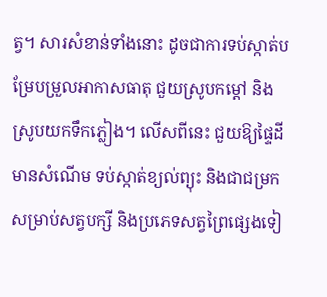ត្វ។ សារសំខាន់ទាំងនោះ ដូចជាការទប់ស្កាត់បម្រែបម្រួលអាកាសធាតុ ជួយស្រូបកម្ដៅ និងស្រូបយកទឹកភ្លៀង។ លើសពីនេះ ជួយឱ្យផ្ទៃដីមានសំណើម ទប់ស្កាត់ខ្យល់ព្យុះ និងជាជម្រកសម្រាប់សត្វបក្សី និងប្រភេទសត្វព្រៃផ្សេងទៀ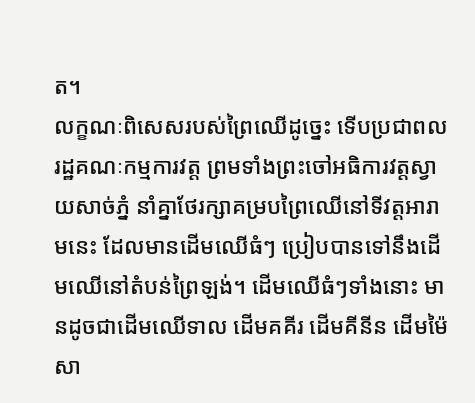ត។
លក្ខណៈពិសេសរបស់ព្រៃឈើដូច្នេះ ទើបប្រជាពលរដ្ឋគណៈកម្មការវត្ត ព្រមទាំងព្រះចៅអធិការវត្តស្វាយសាច់ភ្នំ នាំគ្នាថែរក្សាគម្របព្រៃឈើនៅទីវត្តអារាមនេះ ដែលមានដើមឈើធំៗ ប្រៀបបានទៅនឹងដើមឈើនៅតំបន់ព្រៃឡង់។ ដើមឈើធំៗទាំងនោះ មានដូចជាដើមឈើទាល ដើមគគីរ ដើមគីនីន ដើមម៉ៃសា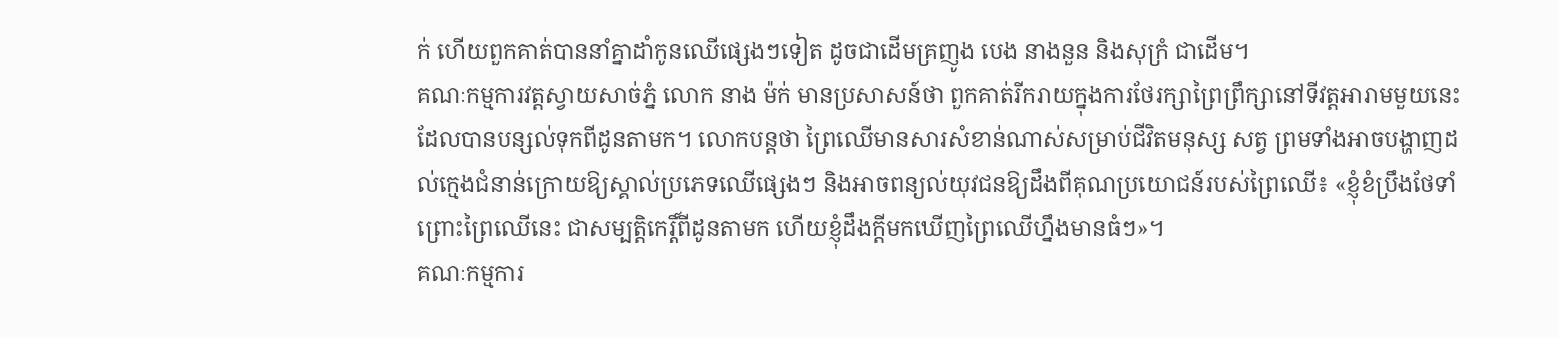ក់ ហើយពួកគាត់បាននាំគ្នាដាំកូនឈើផ្សេងៗទៀត ដូចជាដើមគ្រញូង បេង នាងនួន និងសុក្រំ ជាដើម។
គណៈកម្មការវត្តស្វាយសាច់ភ្នំ លោក នាង ម៉ក់ មានប្រសាសន៍ថា ពួកគាត់រីករាយក្នុងការថែរក្សាព្រៃព្រឹក្សានៅទីវត្តអារាមមួយនេះ ដែលបានបន្សល់ទុកពីដូនតាមក។ លោកបន្តថា ព្រៃឈើមានសារសំខាន់ណាស់សម្រាប់ជីវិតមនុស្ស សត្វ ព្រមទាំងអាចបង្ហាញដល់ក្មេងជំនាន់ក្រោយឱ្យស្គាល់ប្រភេទឈើផ្សេងៗ និងអាចពន្យល់យុវជនឱ្យដឹងពីគុណប្រយោជន៍របស់ព្រៃឈើ៖ «ខ្ញុំខំប្រឹងថែទាំព្រោះព្រៃឈើនេះ ជាសម្បត្តិកេរ្តិ៍ពីដូនតាមក ហើយខ្ញុំដឹងក្តីមកឃើញព្រៃឈើហ្នឹងមានធំៗ»។
គណៈកម្មការ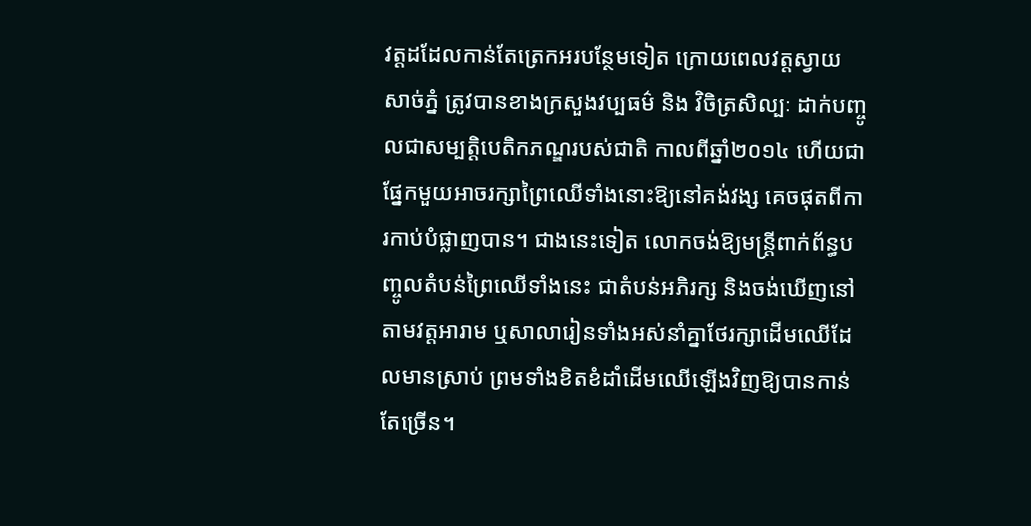វត្តដដែលកាន់តែត្រេកអរបន្ថែមទៀត ក្រោយពេលវត្តស្វាយសាច់ភ្នំ ត្រូវបានខាងក្រសួងវប្បធម៌ និង វិចិត្រសិល្បៈ ដាក់បញ្ចូលជាសម្បត្តិបេតិកភណ្ឌរបស់ជាតិ កាលពីឆ្នាំ២០១៤ ហើយជាផ្នែកមួយអាចរក្សាព្រៃឈើទាំងនោះឱ្យនៅគង់វង្ស គេចផុតពីការកាប់បំផ្លាញបាន។ ជាងនេះទៀត លោកចង់ឱ្យមន្ត្រីពាក់ព័ន្ធបញ្ចូលតំបន់ព្រៃឈើទាំងនេះ ជាតំបន់អភិរក្ស និងចង់ឃើញនៅតាមវត្តអារាម ឬសាលារៀនទាំងអស់នាំគ្នាថែរក្សាដើមឈើដែលមានស្រាប់ ព្រមទាំងខិតខំដាំដើមឈើឡើងវិញឱ្យបានកាន់តែច្រើន។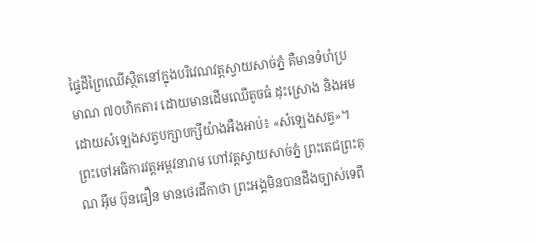ផ្ទៃដីព្រៃឈើស្ថិតនៅក្នុងបរិវេណវត្តស្វាយសាច់ភ្នំ គឺមានទំហំប្រមាណ ៧០ហិកតារ ដោយមានដើមឈើតូចធំ ដុះស្រោង និងអមដោយសំឡេងសត្វបក្សាបក្សីយ៉ាងអឺងអាប់៖ «សំឡេងសត្វ»។
ព្រះចៅអធិការវត្តអម្ពវនារាម ហៅវត្តស្វាយសាច់ភ្នំ ព្រះតេជព្រះគុណ អ៊ឹម ប៊ុនធឿន មានថេរដីកាថា ព្រះអង្គមិនបានដឹងច្បាស់ទេពី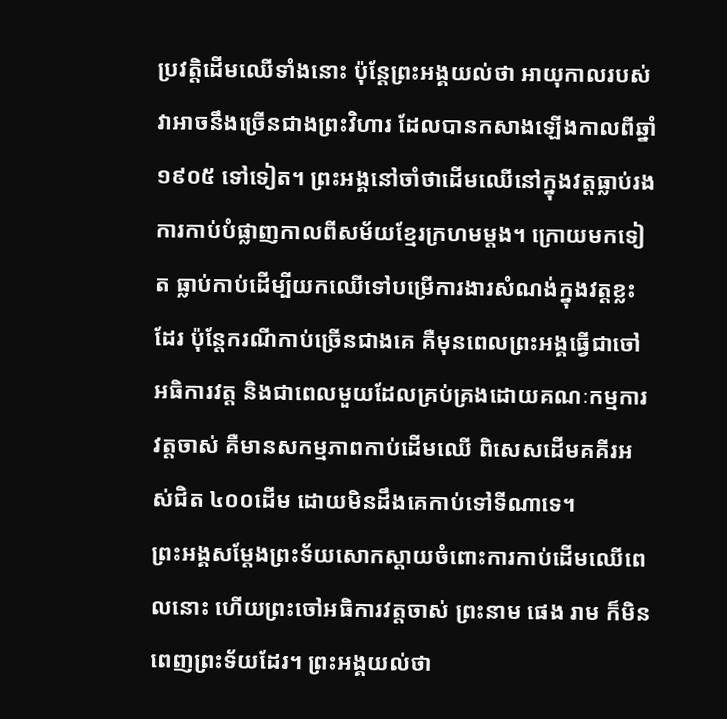ប្រវត្តិដើមឈើទាំងនោះ ប៉ុន្តែព្រះអង្គយល់ថា អាយុកាលរបស់វាអាចនឹងច្រើនជាងព្រះវិហារ ដែលបានកសាងឡើងកាលពីឆ្នាំ១៩០៥ ទៅទៀត។ ព្រះអង្គនៅចាំថាដើមឈើនៅក្នុងវត្តធ្លាប់រងការកាប់បំផ្លាញកាលពីសម័យខ្មែរក្រហមម្តង។ ក្រោយមកទៀត ធ្លាប់កាប់ដើម្បីយកឈើទៅបម្រើការងារសំណង់ក្នុងវត្តខ្លះដែរ ប៉ុន្តែករណីកាប់ច្រើនជាងគេ គឺមុនពេលព្រះអង្គធ្វើជាចៅអធិការវត្ត និងជាពេលមួយដែលគ្រប់គ្រងដោយគណៈកម្មការវត្តចាស់ គឺមានសកម្មភាពកាប់ដើមឈើ ពិសេសដើមគគីរអស់ជិត ៤០០ដើម ដោយមិនដឹងគេកាប់ទៅទីណាទេ។
ព្រះអង្គសម្ដែងព្រះទ័យសោកស្ដាយចំពោះការកាប់ដើមឈើពេលនោះ ហើយព្រះចៅអធិការវត្តចាស់ ព្រះនាម ផេង រាម ក៏មិនពេញព្រះទ័យដែរ។ ព្រះអង្គយល់ថា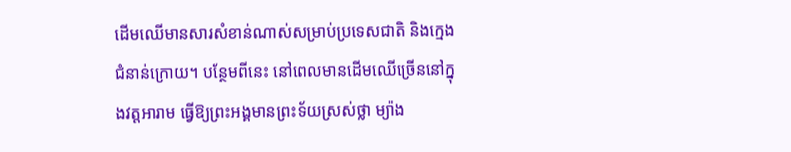ដើមឈើមានសារសំខាន់ណាស់សម្រាប់ប្រទេសជាតិ និងក្មេងជំនាន់ក្រោយ។ បន្ថែមពីនេះ នៅពេលមានដើមឈើច្រើននៅក្នុងវត្តអារាម ធ្វើឱ្យព្រះអង្គមានព្រះទ័យស្រស់ថ្លា ម្យ៉ាង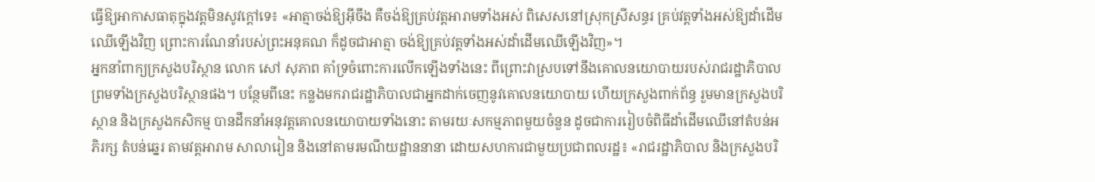ធ្វើឱ្យអាកាសធាតុក្នុងវត្តមិនសូវក្ដៅទេ៖ «អាត្មាចង់ឱ្យអ៊ីចឹង គឺចង់ឱ្យគ្រប់វត្តអារាមទាំងអស់ ពិសេសនៅស្រុកស្រីសន្ធរ គ្រប់វត្តទាំងអស់ឱ្យដាំដើមឈើឡើងវិញ ព្រោះការណែនាំរបស់ព្រះអនុគណ ក៏ដូចជាអាត្មា ចង់ឱ្យគ្រប់វត្តទាំងអស់ដាំដើមឈើឡើងវិញ»។
អ្នកនាំពាក្យក្រសួងបរិស្ថាន លោក សៅ សុភាព គាំទ្រចំពោះការលើកឡើងទាំងនេះ ពីព្រោះវាស្របទៅនឹងគោលនយោបាយរបស់រាជរដ្ឋាភិបាល ព្រមទាំងក្រសួងបរិស្ថានផង។ បន្ថែមពីនេះ កន្លងមករាជរដ្ឋាភិបាលជាអ្នកដាក់ចេញនូវគោលនយោបាយ ហើយក្រសួងពាក់ព័ន្ធ រួមមានក្រសួងបរិស្ថាន និងក្រសួងកសិកម្ម បានដឹកនាំអនុវត្តគោលនយោបាយទាំងនោះ តាមរយៈសកម្មភាពមួយចំនួន ដូចជាការរៀបចំពិធីដាំដើមឈើនៅតំបន់អភិរក្ស តំបន់ឆ្នេរ តាមវត្តអារាម សាលារៀន និងនៅតាមរមណីយដ្ឋាននានា ដោយសហការជាមួយប្រជាពលរដ្ឋ៖ «រាជរដ្ឋាភិបាល និងក្រសួងបរិ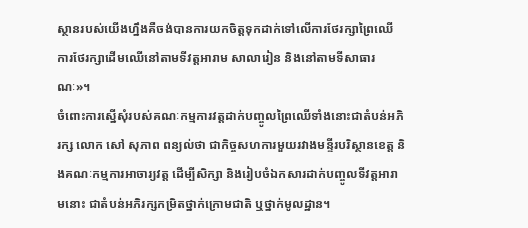ស្ថានរបស់យើងហ្នឹងគឺចង់បានការយកចិត្តទុកដាក់ទៅលើការថែរក្សាព្រៃឈើ ការថែរក្សាដើមឈើនៅតាមទីវត្តអារាម សាលារៀន និងនៅតាមទីសាធារណៈ»។
ចំពោះការស្នើសុំរបស់គណៈកម្មការវត្តដាក់បញ្ចូលព្រៃឈើទាំងនោះជាតំបន់អភិរក្ស លោក សៅ សុភាព ពន្យល់ថា ជាកិច្ចសហការមួយរវាងមន្ទីរបរិស្ថានខេត្ត និងគណៈកម្មការអាចារ្យវត្ត ដើម្បីសិក្សា និងរៀបចំឯកសារដាក់បញ្ចូលទីវត្តអារាមនោះ ជាតំបន់អភិរក្សកម្រិតថ្នាក់ក្រោមជាតិ ឬថ្នាក់មូលដ្ឋាន។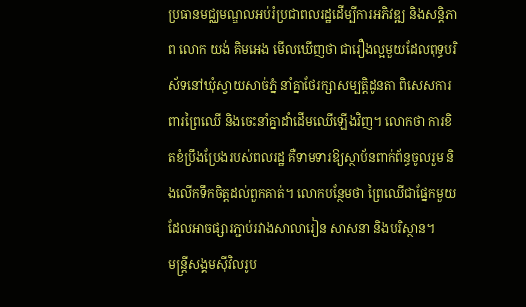ប្រធានមជ្ឈមណ្ឌលអប់រំប្រជាពលរដ្ឋដើម្បីការអភិវឌ្ឍ និងសន្តិភាព លោក យង់ គិមអេង មើលឃើញថា ជារឿងល្អមួយដែលពុទ្ធបរិស័ទនៅឃុំស្វាយសាច់ភ្នំ នាំគ្នាថែរក្សាសម្បត្តិដូនតា ពិសេសការពារព្រៃឈើ និងចេះនាំគ្នាដាំដើមឈើឡើងវិញ។ លោកថា ការខិតខំប្រឹងប្រែងរបស់ពលរដ្ឋ គឺទាមទារឱ្យស្ថាប័នពាក់ព័ន្ធចូលរួម និងលើកទឹកចិត្តដល់ពួកគាត់។ លោកបន្ថែមថា ព្រៃឈើជាផ្នែកមួយដែលអាចផ្សារភ្ជាប់រវាងសាលារៀន សាសនា និងបរិស្ថាន។
មន្ត្រីសង្គមស៊ីវិលរូប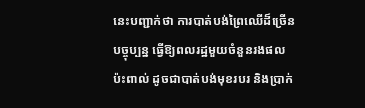នេះបញ្ជាក់ថា ការបាត់បង់ព្រៃឈើដ៏ច្រើនបច្ចុប្បន្ន ធ្វើឱ្យពលរដ្ឋមួយចំនួនរងផលប៉ះពាល់ ដូចជាបាត់បង់មុខរបរ និងប្រាក់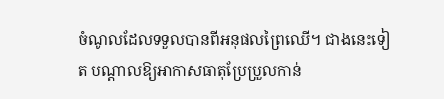ចំណូលដែលទទួលបានពីអនុផលព្រៃឈើ។ ជាងនេះទៀត បណ្ដាលឱ្យអាកាសធាតុប្រែប្រួលកាន់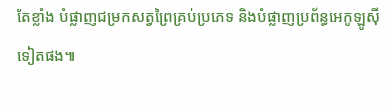តែខ្លាំង បំផ្លាញជម្រកសត្វព្រៃគ្រប់ប្រភេទ និងបំផ្លាញប្រព័ន្ធអេកូឡូស៊ីទៀតផង៕